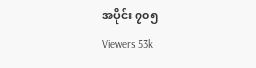အပိုင်း ၇၀၅
Viewers 53k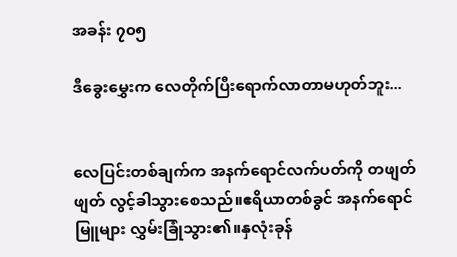အခန်း ၇၀၅

ဒီခွေးမွှေးက လေတိုက်ပြီးရောက်လာတာမဟုတ်ဘူး...


လေပြင်းတစ်ချက်က အနက်ရောင်လက်ပတ်ကို တဖျတ်ဖျတ် လွင့်ခါသွားစေသည်။ဧရိယာတစ်ခွင် အနက်ရောင်မြူများ လွှမ်းခြုံသွား၏။နှလုံးခုန်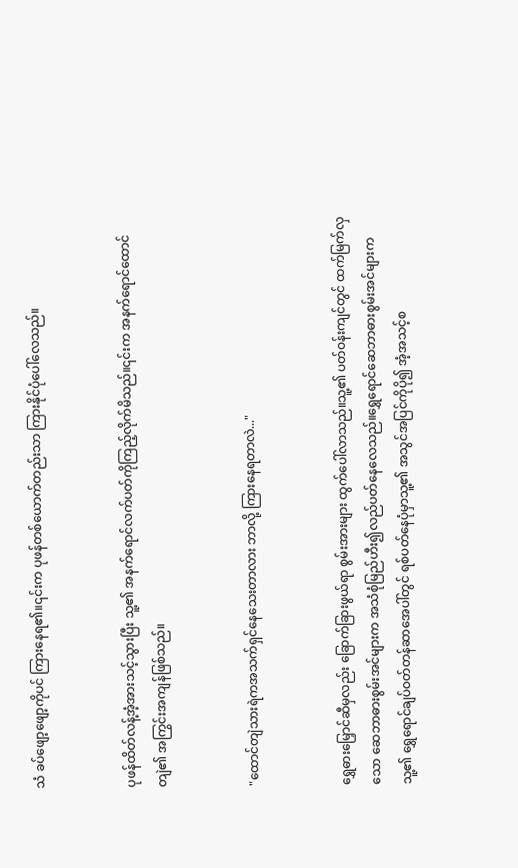သံ ခပ်ဖျော့ဖျော့ကိုပင် ကြားနေရ၏။၎င်းက ပုဖန်တစ်ယောက်တည်းသာ ကြားနိုင်ပုံပေါ်လေသည်။


ပုဖန်ထိတ်လန့်အံ့အားသင့်သွားပြီး သူ့၏ အနက်ရောင်လက်ပတ်ကိုကြည့်လိုက်မိသည်။၎င်းက အနက်ရောင်ထောင်တျဲ၏ အကြွင်းအကျန်ဖြစ်သည်။


"ထောင်တျဲသားရဲကအသက်ရှင်နေသေးတာလား ဘာလို့ ကြားနေရတာလဲ..."


ရွှေဓားမြှောင်ဆီမှလည်း ခြောက်ခြားဖွယ်ရာ စွမ်းအားများ ထွက်ပေါ်လာသည်။သူ့၏ ပတ်ဝန်းကျင်တွင် ထက်မြက်လှသော ဆေဘာဓားစွမ်းအင်များက အသံစုံမြည်ဟီး၍လည်ပတ်နေလေသည်။ရွှေရောင်ဆေဘာဓားစွမ်းအင်များက သူ့၏ ရွှေရောင်ချပ်ဝတ်တန်ဆာအေပါ်တွင် ရစ်ပတ်နေပုံမှာသူ့၏ အသွင်အပြင်ကိုပို၍ အံ့အသင့်စ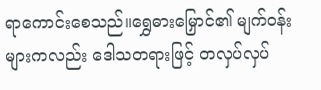ရာကောင်းစေသည်။ရွှေဓားမြှောင်၏ မျက်ဝန်းများကလည်း ဒေါသတရားဖြင့် တလှပ်လှပ်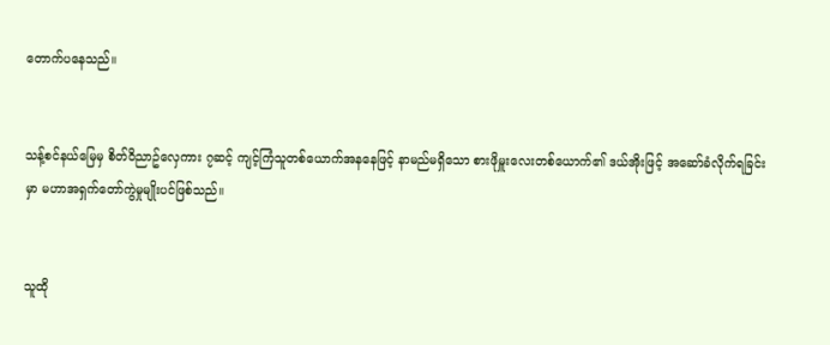တောက်ပနေသည်။


သန့်စင်နယ်မြေမှ စိတ်ဝိညာဥ်လှေကား ၇ဆင့် ကျင့်ကြံသူတစ်ယောက်အနနေဖြင့် နာမည်မရှိသော စားဖိုမှူးလေးတစ်ယောက်၏ ဒယ်အိုးဖြင့် အဆော်ခံလိုက်ရခြင်းမှာ မဟာအရှက်တော်ကွဲမှုမျိုးပင်ဖြစ်သည်။


သူထို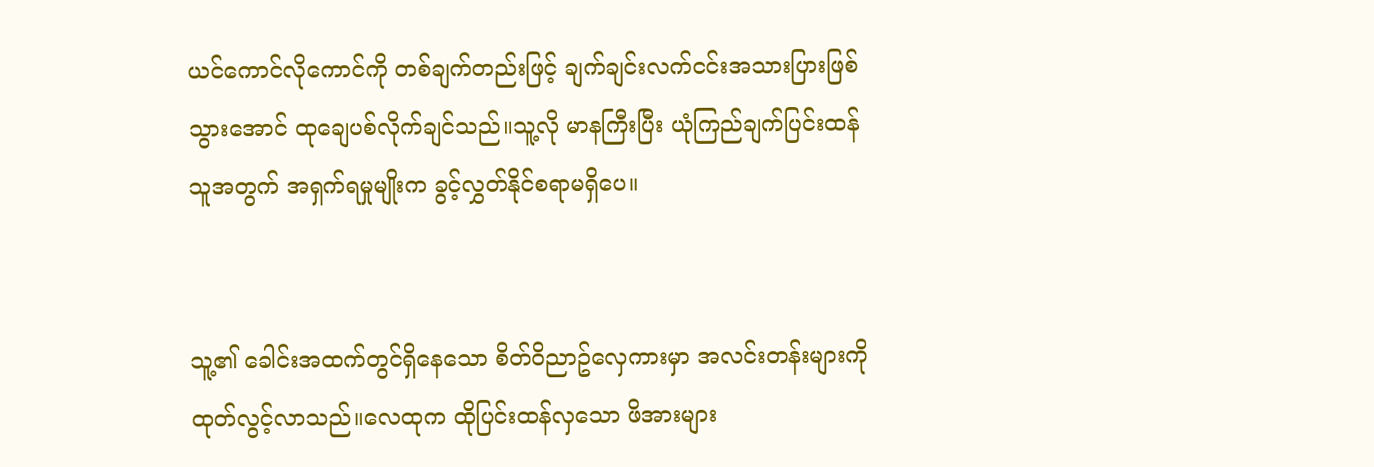ယင်ကောင်လိုကောင်ကို တစ်ချက်တည်းဖြင့် ချက်ချင်းလက်ငင်းအသားပြားဖြစ်သွားအောင် ထုချေပစ်လိုက်ချင်သည်။သူ့လို မာနကြီးပြီး ယုံကြည်ချက်ပြင်းထန်သူအတွက် အရှက်ရမှုမျိုးက ခွင့်လွှတ်နိုင်စရာမရှိပေ။


သူ့၏ ခေါင်းအထက်တွင်ရှိနေသော စိတ်ဝိညာဥ်လှေကားမှာ အလင်းတန်းများကို ထုတ်လွင့်လာသည်။လေထုက ထိုပြင်းထန်လှသော ဖိအားများ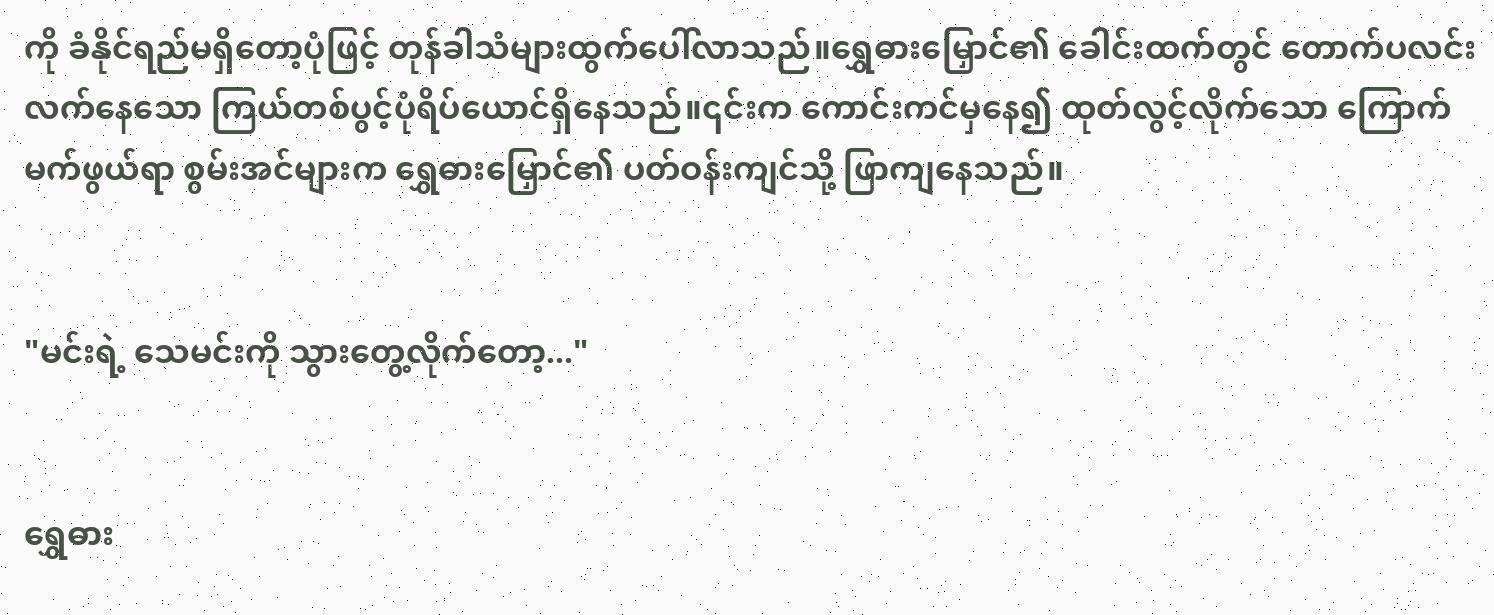ကို ခံနိုင်ရည်မရှိတော့ပုံဖြင့် တုန်ခါသံများထွက်ပေါ်လာသည်။ရွှေဓားမြှောင်၏ ခေါင်းထက်တွင် တောက်ပလင်းလက်နေသော ကြယ်တစ်ပွင့်ပုံရိပ်ယောင်ရှိနေသည်။၎င်းက ကောင်းကင်မှနေ၍ ထုတ်လွင့်လိုက်သော ကြောက်မက်ဖွယ်ရာ စွမ်းအင်များက ရွှေဓားမြှောင်၏ ပတ်ဝန်းကျင်သို့ ဖြာကျနေသည်။


"မင်းရဲ့ သေမင်းကို သွားတွေ့လိုက်တော့..."


ရွှေဓား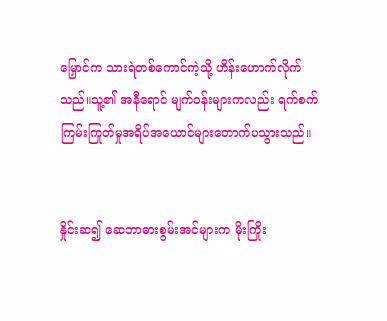မြှောင်က သားရဲတစ်ကောင်ကဲ့သို့ ဟိန်းဟောက်လိုက်သည်။သူ့၏ အနီရောင် မျက်ဝန်းများကလည်း ရက်စက်ကြမ်းကြုတ်မှုအရိပ်အယောင်များတောက်ပသွားသည်။


နှိုင်းဆ၍ ဆေဘာဓားစွမ်းအင်များက မိုးကြိုး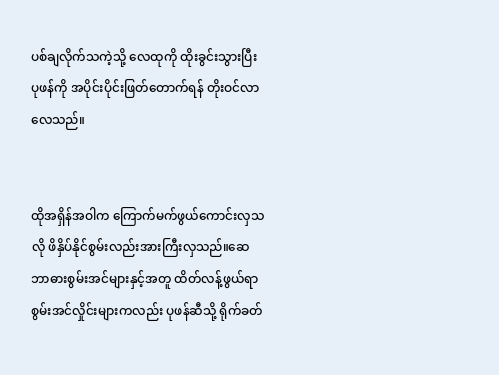ပစ်ချလိုက်သကဲ့သို့ လေထုကို ထိုးခွင်းသွားပြီး ပုဖန်ကို အပိုင်းပိုင်းဖြတ်တောက်ရန် တိုးဝင်လာလေသည်။


ထိုအရှိန်အဝါက ကြောက်မက်ဖွယ်ကောင်းလှသလို ဖိနှိပ်နိုင်စွမ်းလည်းအားကြီးလှသည်။ဆေဘာဓားစွမ်းအင်များနှင့်အတူ ထိတ်လန့်ဖွယ်ရာ စွမ်းအင်လှိုင်းများကလည်း ပုဖန်ဆီသို့ ရိုက်ခတ်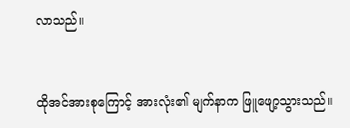လာသည်။


ထိုအင်အားစုကြောင့် အားလုံး၏ မျက်နာက ဖြူဖျော့သွားသည်။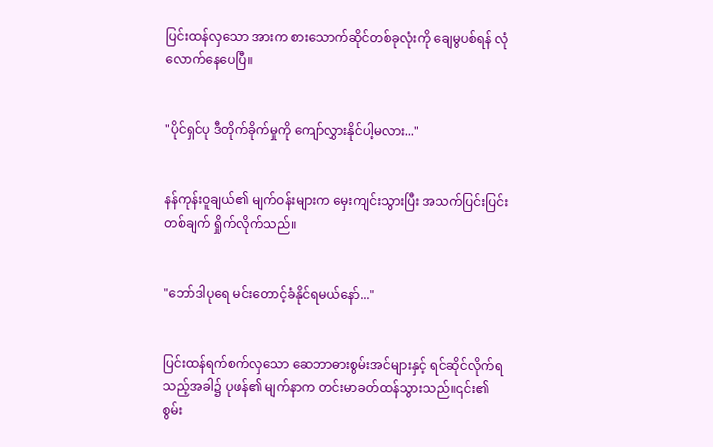ပြင်းထန်လှသော အားက စားသောက်ဆိုင်တစ်ခုလုံးကို ချေမွပစ်ရန် လုံလောက်နေပေပြီ။


"ပိုင်ရှင်ပု ဒီတိုက်ခိုက်မှုကို ကျော်လွှားနိုင်ပါ့မလား..."


နန်ကုန်းဝူချယ်၏ မျက်ဝန်းများက မှေးကျင်းသွားပြီး အသက်ပြင်းပြင်းတစ်ချက် ရှိုက်လိုက်သည်။


"ဘော်ဒါပုရေ မင်းတောင့်ခံနိုင်ရမယ်နော်..."


ပြင်းထန်ရက်စက်လှသော ဆေဘာဓားစွမ်းအင်များနှင့် ရင်ဆိုင်လိုက်ရသည့်အခါ၌ ပုဖန်၏ မျက်နာက တင်းမာခတ်ထန်သွားသည်။၎င်း၏ စွမ်း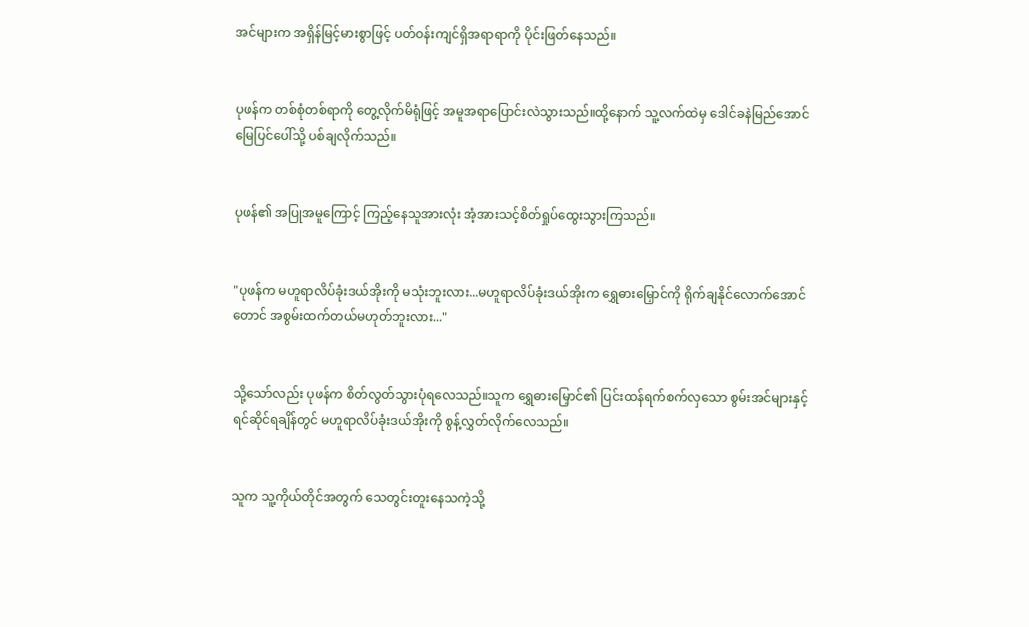အင်များက အရှိန်မြင့်မားစွာဖြင့် ပတ်ဝန်းကျင်ရှိအရာရာကို ပိုင်းဖြတ်နေသည်။


ပုဖန်က တစ်စုံတစ်ရာကို တွေ့လိုက်မိရုံဖြင့် အမူအရာပြောင်းလဲသွားသည်။ထို့နောက် သူ့လက်ထဲမှ ဒေါင်ခနဲမြည်အောင် မြေပြင်ပေါ်သို့ ပစ်ချလိုက်သည်။


ပုဖန်၏ အပြုအမူကြောင့် ကြည့်နေသူအားလုံး အံ့အားသင့်စိတ်ရှုပ်ထွေးသွားကြသည်။


"ပုဖန်က မဟူရာလိပ်ခုံးဒယ်အိုးကို မသုံးဘူးလား...မဟူရာလိပ်ခုံးဒယ်အိုးက ရွှေဓားမြှောင်ကို ရိုက်ချနိုင်လောက်အောင်တောင် အစွမ်းထက်တယ်မဟုတ်ဘူးလား..."


သို့သော်လည်း ပုဖန်က စိတ်လွတ်သွားပုံရလေသည်။သူက ရွှေဓားမြှောင်၏ ပြင်းထန်ရက်စက်လှသော စွမ်းအင်များနှင့် ရင်ဆိုင်ရချိန်တွင် မဟူရာလိပ်ခုံးဒယ်အိုးကို စွန့်လွှတ်လိုက်လေသည်။


သူက သူ့ကိုယ်တိုင်အတွက် သေတွင်းတူးနေသကဲ့သို့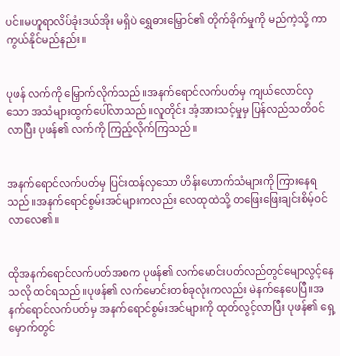ပင်။မဟူရာလိပ်ခုံးဒယ်အိုး မရှိပဲ ရွှေဓားမြှောင်၏ တိုက်ခိုက်မှုကို မည်ကဲ့သို့ ကာကွယ်နိုင်မည်နည်း။


ပုဖန် လက်ကို မြှောက်လိုက်သည်။အနက်ရောင်လက်ပတ်မှ ကျယ်လောင်လှသော အသံများထွက်ပေါ်လာသည်။လူတိုင်း အံ့အားသင့်မှုမှ ပြန်လည်သတိဝင်လာပြီး ပုဖန်၏ လက်ကို ကြည့်လိုက်ကြသည်။


အနက်ရောင်လက်ပတ်မှ ပြင်းထန်လှသော ဟိန်းဟောက်သံများကို ကြားနေရသည်။အနက်ရောင်စွမ်းအင်များကလည်း လေထုထဲသို့ တဖြေးဖြေးချင်းစိမ့်ဝင်လာလေ၏။


ထိုအနက်ရောင်လက်ပတ်အစက ပုဖန်၏ လက်မောင်းပတ်လည်တွင်မျောလွင့်နေသလို ထင်ရသည်။ပုဖန်၏ လက်မောင်းတစ်ခုလုံးကလည်း မဲနက်နေပေပြီ။အနက်ရောင်လက်ပတ်မှ အနက်ရောင်စွမ်းအင်များကို ထုတ်လွင့်လာပြီး ပုဖန်၏ ရှေ့မှောက်တွင်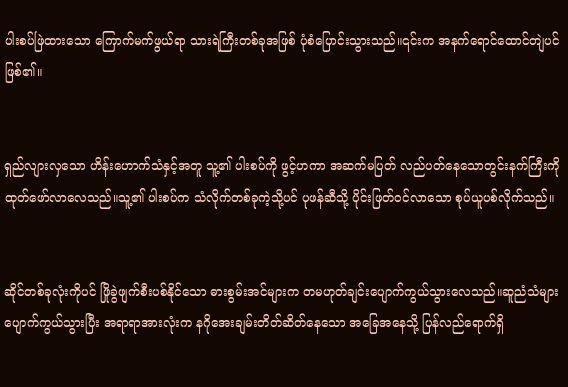ပါးစပ်ဖြဲထားသော ကြောက်မက်ဖွယ်ရာ သားရဲကြီးတစ်ခုအဖြစ် ပုံစံပြောင်းသွားသည်။၎င်းက အနက်ရောင်ထောင်တျဲပင်ဖြစ်၏။


ရှည်လျားလှသော ဟိန်းဟောက်သံနှင့်အတူ သူ့၏ ပါးစပ်ကို ဖွင့်ဟကာ အဆက်မပြတ် လည်ပတ်နေသောတွင်းနက်ကြီးကို ထုတ်ဖော်လာလေသည်။သူ့၏ ပါးစပ်က သံလိုက်တစ်ခုကဲ့သို့ပင် ပုဖန်ဆီသို့ ပိုင်းဖြတ်ဝင်လာသော စုပ်ယူပစ်လိုက်သည်။


ဆိုင်တစ်ခုလုံးကိုပင် ဖြိုခွဲဖျက်စီးပစ်နိုင်သော ဓားစွမ်းအင်များက တမဟုတ်ချင်းပျောက်ကွယ်သွားလေသည်။ဆူညံသံများပျောက်ကွယ်သွားပြီး အရာရာအားလုံးက နဂိုအေးချမ်းတိတ်ဆိတ်နေသော အခြေအနေသို့ ပြန်လည်ရောက်ရှိ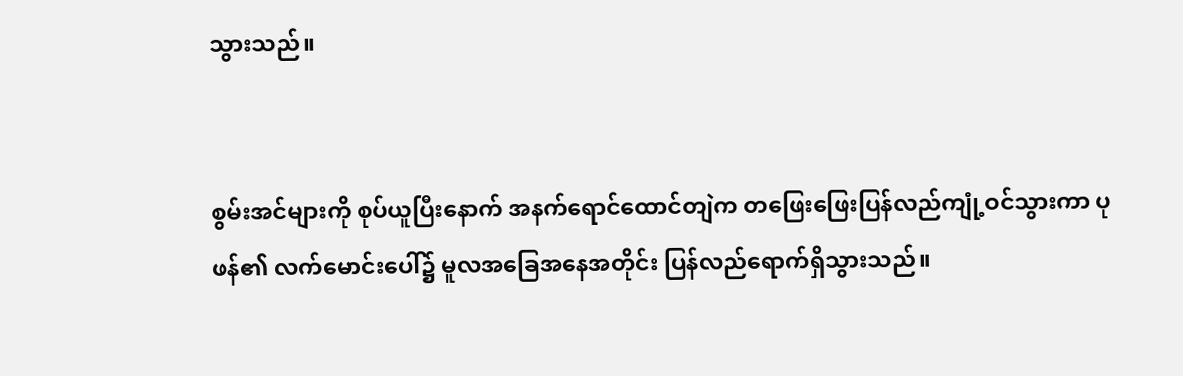သွားသည်။


စွမ်းအင်များကို စုပ်ယူပြီးနောက် အနက်ရောင်ထောင်တျဲက တဖြေးဖြေးပြန်လည်ကျုံ့ဝင်သွားကာ ပုဖန်၏ လက်မောင်းပေါ်၌ မူလအခြေအနေအတိုင်း ပြန်လည်ရောက်ရှိသွားသည်။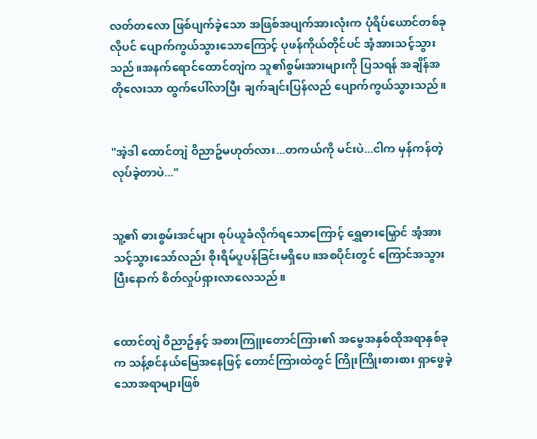လတ်တလော ဖြစ်ပျက်ခဲ့သော အဖြစ်အပျက်အားလုံးက ပုံရိပ်ယောင်တစ်ခုလိုပင် ပျောက်ကွယ်သွားသောကြောင့် ပုဖန်ကိုယ်တိုင်ပင် အံ့အားသင့်သွားသည်။အနက်ရောင်ထောင်တျဲက သူ၏စွမ်းအားများကို ပြသရန် အချိန်အတိုလေးသာ ထွက်ပေါ်လာပြီး ချက်ချင်းပြန်လည် ပျောက်ကွယ်သွားသည်။


"အဲ့ဒါ ထောင်တျဲ ဝိညာဥ်မဟုတ်လား...တကယ်ကို မင်းပဲ...ငါက မှန်ကန်တဲ့ လုပ်ခဲ့တာပဲ..."


သူ့၏ ဓားစွမ်းအင်များ စုပ်ယူခံလိုက်ရသောကြောင့် ရွှေဓားမြှောင် အံ့အားသင့်သွားသော်လည်း စိုးရိမ်ပူပန်ခြင်းမရှိပေ။အစပိုင်းတွင် ကြောင်အသွားပြီးနောက် စိတ်လှုပ်ရှားလာလေသည်။


ထောင်တျဲ ဝိညာဥ်နှင့် အစားကြူးတောင်ကြား၏ အမွေအနှစ်ထိုအရာနှစ်ခုက သန့်စင်နယ်မြေအနေဖြင့် တောင်ကြားထဲတွင် ကြိုးကြိုးစားစား ရှာဖွေခဲ့သောအရာများဖြစ်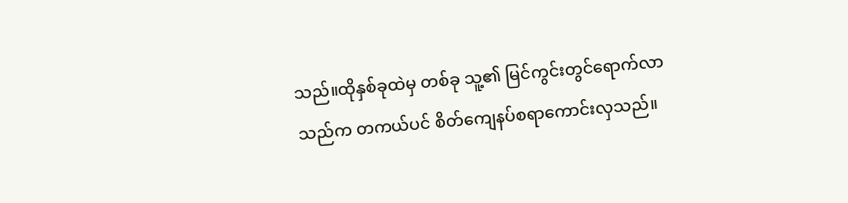သည်။ထိုနှစ်ခုထဲမှ တစ်ခု သူ့၏ မြင်ကွင်းတွင်ရောက်လာသည်က တကယ်ပင် စိတ်ကျေနပ်စရာကောင်းလှသည်။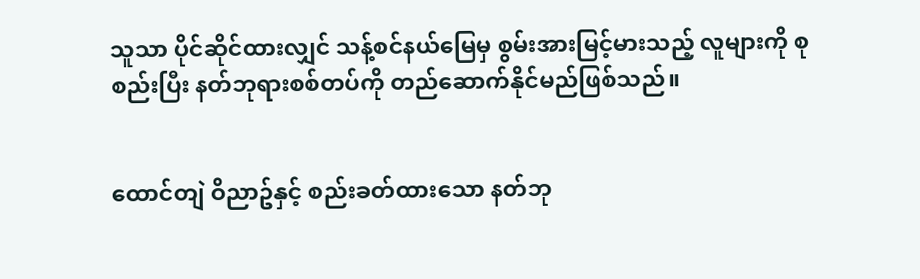သူသာ ပိုင်ဆိုင်ထားလျှင် သန့်စင်နယ်မြေမှ စွမ်းအားမြင့်မားသည့် လူများကို စုစည်းပြီး နတ်ဘုရားစစ်တပ်ကို တည်ဆောက်နိုင်မည်ဖြစ်သည်။


ထောင်တျဲ ဝိညာဥ်နှင့် စည်းခတ်ထားသော နတ်ဘု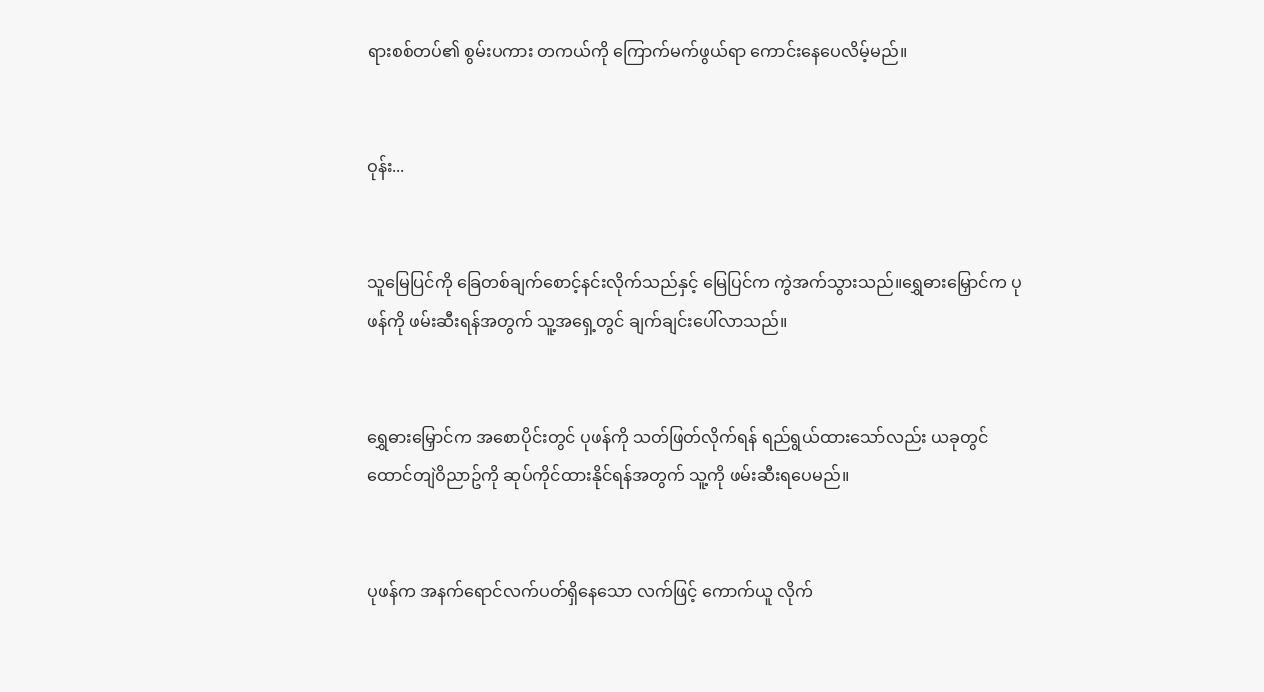ရားစစ်တပ်၏ စွမ်းပကား တကယ်ကို ကြောက်မက်ဖွယ်ရာ ကောင်းနေပေလိမ့်မည်။


ဝုန်း...


သူမြေပြင်ကို ခြေတစ်ချက်စောင့်နင်းလိုက်သည်နှင့် မြေပြင်က ကွဲအက်သွားသည်။ရွှေဓားမြှောင်က ပုဖန်ကို ဖမ်းဆီးရန်အတွက် သူ့အရှေ့တွင် ချက်ချင်းပေါ်လာသည်။


ရွှေဓားမြှောင်က အစောပိုင်းတွင် ပုဖန်ကို သတ်ဖြတ်လိုက်ရန် ရည်ရွယ်ထားသော်လည်း ယခုတွင် ထောင်တျဲဝိညာဥ်ကို ဆုပ်ကိုင်ထားနိုင်ရန်အတွက် သူ့ကို ဖမ်းဆီးရပေမည်။


ပုဖန်က အနက်ရောင်လက်ပတ်ရှိနေသော လက်ဖြင့် ကောက်ယူ လိုက်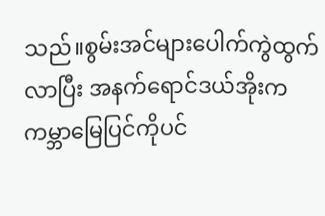သည်။စွမ်းအင်များပေါက်ကွဲထွက်လာပြီး အနက်ရောင်ဒယ်အိုးက ကမ္ဘာမြေပြင်ကိုပင်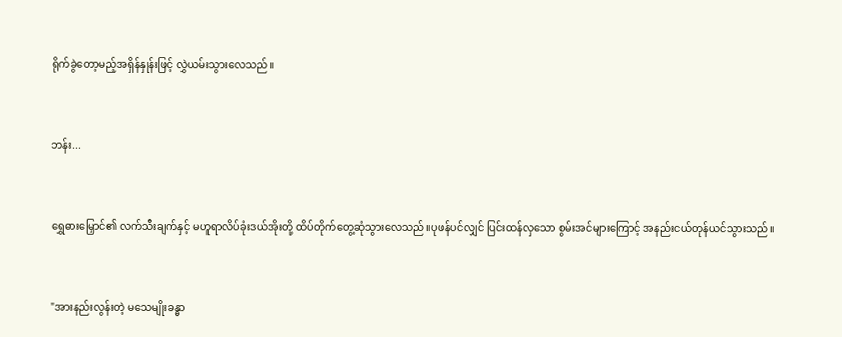ရိုက်ခွဲတော့မည့်အရှိန်နှုန်းဖြင့် လွှဲယမ်းသွားလေသည်။


ဘန်း...


ရွှေဓားမြှောင်၏ လက်သီးချက်နှင့် မဟူရာလိပ်ခုံးဒယ်အိုးတို့ ထိပ်တိုက်တွေ့ဆုံသွားလေသည်။ပုဖန်ပင်လျှင် ပြင်းထန်လှသော စွမ်းအင်များကြောင့် အနည်းငယ်တုန်ယင်သွားသည်။


"အားနည်းလွန်းတဲ့ မသေမျိုးခန္ဓာ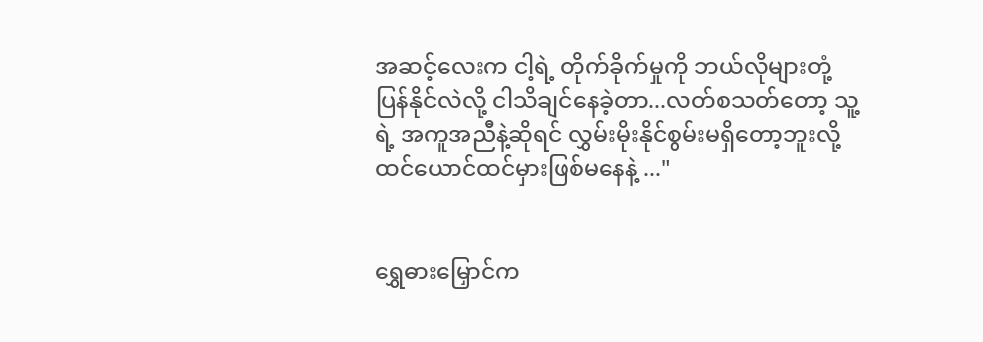အဆင့်လေးက ငါ့ရဲ့ တိုက်ခိုက်မှုကို ဘယ်လိုများတုံ့ပြန်နိုင်လဲလို့ ငါသိချင်နေခဲ့တာ...လတ်စသတ်တော့ သူ့ရဲ့ အကူအညီနဲ့ဆိုရင် လွှမ်းမိုးနိုင်စွမ်းမရှိတော့ဘူးလို့ ထင်ယောင်ထင်မှားဖြစ်မနေနဲ့ ..."


ရွှေဓားမြှောင်က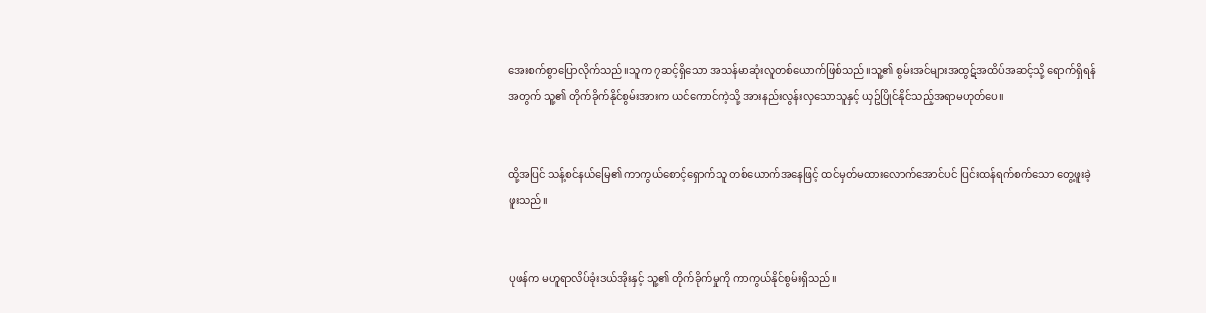အေးစက်စွာပြောလိုက်သည်။သူက ၇ဆင့်ရှိသော အသန်မာဆုံးလူတစ်ယောက်ဖြစ်သည်။သူ့၏ စွမ်းအင်များအထွဋ်အထိပ်အဆင့်သို့ ရောက်ရှိရန်အတွက် သူ့၏ တိုက်ခိုက်နိုင်စွမ်းအားက ယင်ကောင်ကဲ့သို့ အားနည်းလွန်းလှသောသူနှင့် ယှဥ်ပြိုင်နိုင်သည့်အရာမဟုတ်ပေ။


ထို့အပြင် သန့်စင်နယ်မြေ၏ ကာကွယ်စောင့်ရှောက်သူ တစ်ယောက်အနေဖြင့် ထင်မှတ်မထားလောက်အောင်ပင် ပြင်းထန်ရက်စက်သော တွေ့ဖူးခဲ့ဖူးသည်။


ပုဖန်က မဟူရာလိပ်ခုံးဒယ်အိုးနှင့် သူ့၏ တိုက်ခိုက်မှုကို ကာကွယ်နိုင်စွမ်းရှိသည်။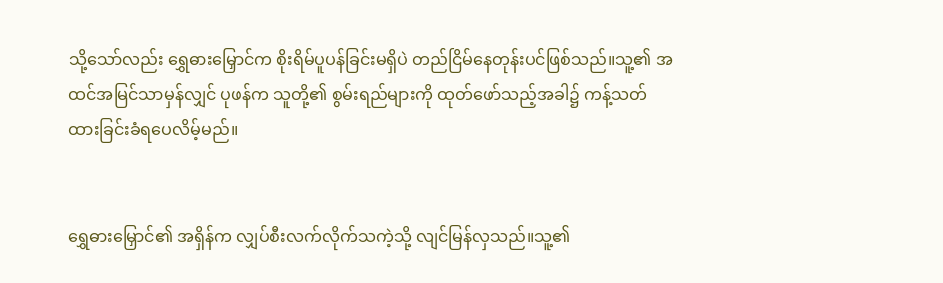သို့သော်လည်း ရွှေဓားမြှောင်က စိုးရိမ်ပူပန်ခြင်းမရှိပဲ တည်ငြိမ်နေတုန်းပင်ဖြစ်သည်။သူ့၏ အထင်အမြင်သာမှန်လျှင် ပုဖန်က သူတို့၏ စွမ်းရည်များကို ထုတ်ဖော်သည့်အခါ၌ ကန့်သတ်ထားခြင်းခံရပေလိမ့်မည်။


ရွှေဓားမြှောင်၏ အရှိန်က လျှပ်စီးလက်လိုက်သကဲ့သို့ လျင်မြန်လှသည်။သူ့၏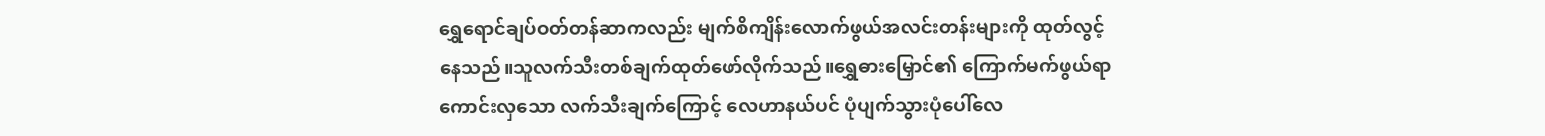ရွှေရောင်ချပ်ဝတ်တန်ဆာကလည်း မျက်စိကျိန်းလောက်ဖွယ်အလင်းတန်းများကို ထုတ်လွင့်နေသည်။သူလက်သီးတစ်ချက်ထုတ်ဖော်လိုက်သည်။ရွှေဓားမြှောင်၏ ကြောက်မက်ဖွယ်ရာကောင်းလှသော လက်သီးချက်ကြောင့် လေဟာနယ်ပင် ပုံပျက်သွားပုံပေါ်လေ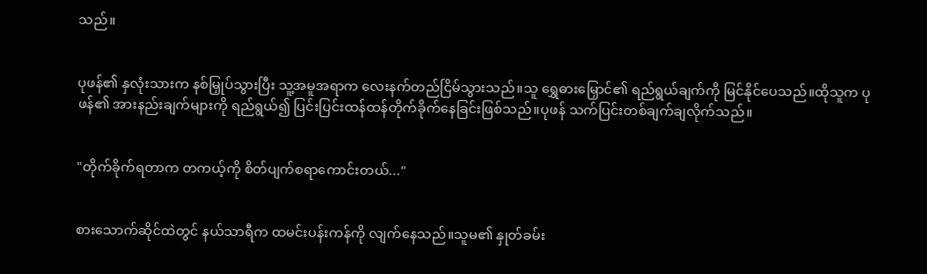သည်။


ပုဖန်၏ နှလုံးသားက နစ်မြှုပ်သွားပြီး သူ့အမူအရာက လေးနက်တည်ငြိမ်သွားသည်။သူ ရွှေဓားမြှောင်၏ ရည်ရွယ်ချက်ကို မြင်နိုင်ပေသည်။ထိုသူက ပုဖန်၏ အားနည်းချက်များကို ရည်ရွယ်၍ ပြင်းပြင်းထန်ထန်တိုက်ခိုက်နေခြင်းဖြစ်သည်။ပုဖန် သက်ပြင်းတစ်ချက်ချလိုက်သည်။


"တိုက်ခိုက်ရတာက တကယ့်ကို စိတ်ပျက်စရာကောင်းတယ်..."


စားသောက်ဆိုင်ထဲတွင် နယ်သာရီက ထမင်းပန်းကန်ကို လျက်နေသည်။သူမ၏ နှုတ်ခမ်း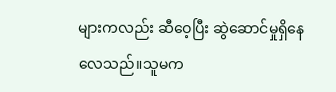များကလည်း ဆီဝေ့ပြီး ဆွဲဆောင်မှုရှိနေလေသည်။သူမက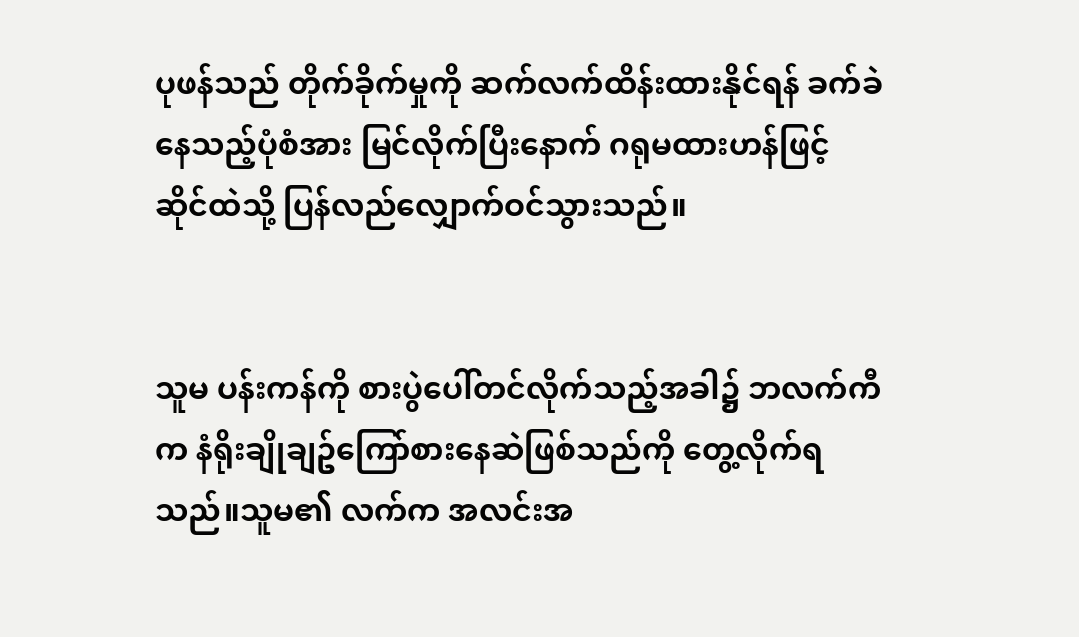ပုဖန်သည် တိုက်ခိုက်မှုကို ဆက်လက်ထိန်းထားနိုင်ရန် ခက်ခဲနေသည့်ပုံစံအား မြင်လိုက်ပြီးနောက် ဂရုမထားဟန်ဖြင့် ဆိုင်ထဲသို့ ပြန်လည်လျှောက်ဝင်သွားသည်။


သူမ ပန်းကန်ကို စားပွဲပေါ်တင်လိုက်သည့်အခါ၌ ဘလက်ကီက နံရိုးချိုချဥ်ကြော်စားနေဆဲဖြစ်သည်ကို တွေ့လိုက်ရသည်။သူမ၏ လက်က အလင်းအ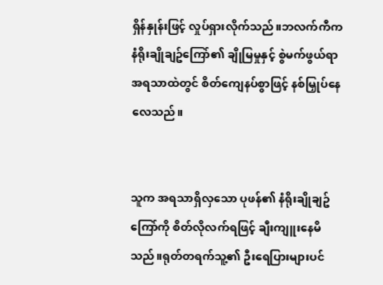ရှိန်နှုန်းဖြင့် လှုပ်ရှားလိုက်သည်။ဘလက်ကီက နံရိုးချိုချဥ်ကြော်၏ ချိုမြမှုနှင့် စွဲမက်ဖွယ်ရာ အရသာထဲတွင် စိတ်ကျေနပ်စွာဖြင့် နစ်မြှုပ်နေလေသည်။


သူက အရသာရှိလှသော ပုဖန်၏ နံရိုးချိုချဥ်ကြော်ကို စိတ်လိုလက်ရဖြင့် ချီးကျူးနေမိသည်။ရုတ်တရက်သူ့၏ ဦးရေပြားများပင်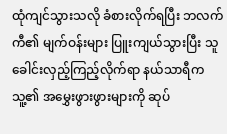ထုံကျင်သွားသလို ခံစားလိုက်ရပြီး ဘလက်ကီ၏ မျက်ဝန်းများ ပြူးကျယ်သွားပြီး သူ ခေါင်းလှည့်ကြည့်လိုက်ရာ နယ်သာရီက သူ့၏ အမွှေးဖွားဖွားများကို ဆုပ်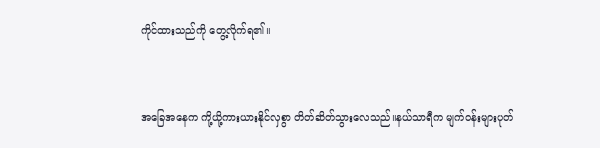ကိုင်ထားသည်ကို တွေ့လိုက်ရ၏။


အခြေအနေက ကို့ယို့ကားယားနိုင်လှစွာ တိတ်ဆိတ်သွားလေသည်။နယ်သာရီက မျက်ဝန်းများပုတ်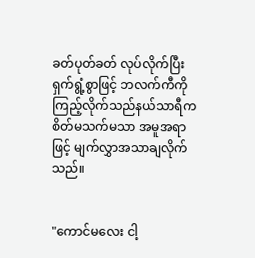ခတ်ပုတ်ခတ် လုပ်လိုက်ပြီး ရှက်ရွံ့စွာဖြင့် ဘလက်ကီကို ကြည့်လိုက်သည်နယ်သာရီက စိတ်မသက်မသာ အမူအရာဖြင့် မျက်လွှာအသာချလိုက်သည်။


"ကောင်မလေး ငါ့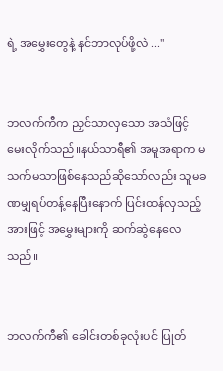ရဲ့ အမွှေးတွေနဲ့ နင်ဘာလုပ်ဖို့လဲ ..."


ဘလက်ကီက ညှင်သာလှသော အသံဖြင့် မေးလိုက်သည်။နယ်သာရီ၏ အမူအရာက မသက်မသာဖြစ်နေသည်ဆိုသော်လည်း သူမခဏမျှရပ်တန့်နေပြီးနောက် ပြင်းထန်လှသည့် အားဖြင့် အမွှေးများကို ဆက်ဆွဲနေလေသည်။


ဘလက်ကီ၏ ခေါင်းတစ်ခုလုံးပင် ပြုတ်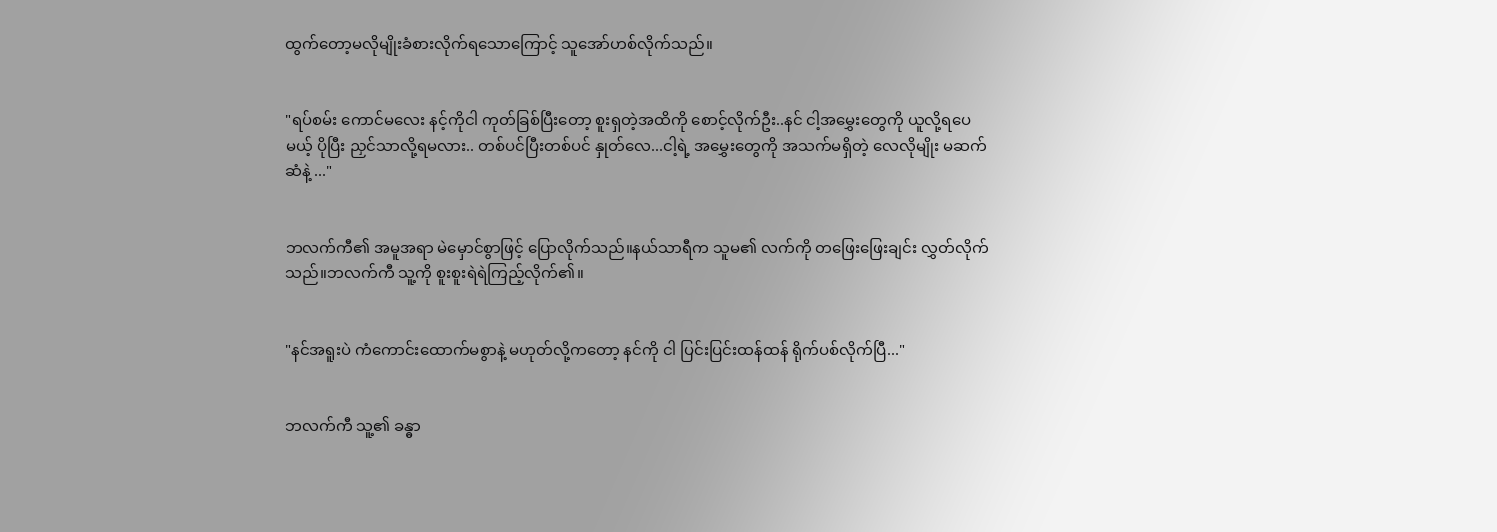ထွက်တော့မလိုမျိုးခံစားလိုက်ရသောကြောင့် သူအော်ဟစ်လိုက်သည်။


"ရပ်စမ်း ကောင်မလေး နင့်ကိုငါ ကုတ်ခြစ်ပြီးတော့ စူးရှတဲ့အထိကို စောင့်လိုက်ဦး..နင် ငါ့အမွှေးတွေကို ယူလို့ရပေမယ့် ပိုပြီး ညှင်သာလို့ရမလား.. တစ်ပင်ပြီးတစ်ပင် နှုတ်လေ...ငါ့ရဲ့ အမွှေးတွေကို အသက်မရှိတဲ့ လေလိုမျိုး မဆက်ဆံနဲ့ ..."


ဘလက်ကီ၏ အမူအရာ မဲမှောင်စွာဖြင့် ပြောလိုက်သည်။နယ်သာရီက သူမ၏ လက်ကို တဖြေးဖြေးချင်း လွှတ်လိုက်သည်။ဘလက်ကီ သူ့ကို စူးစူးရဲရဲကြည့်လိုက်၏။


"နင်အရူးပဲ ကံကောင်းထောက်မစွာနဲ့ မဟုတ်လို့ကတော့ နင်ကို ငါ ပြင်းပြင်းထန်ထန် ရိုက်ပစ်လိုက်ပြီ..."


ဘလက်ကီ သူ့၏ ခန္ဓာ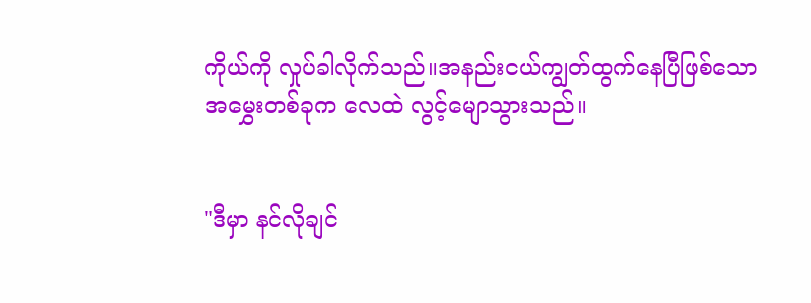ကိုယ်ကို လှုပ်ခါလိုက်သည်။အနည်းငယ်ကျွတ်ထွက်နေပြီဖြစ်သော အမွှေးတစ်ခုက လေထဲ လွင့်မျောသွားသည်။


"ဒီမှာ နင်လိုချင်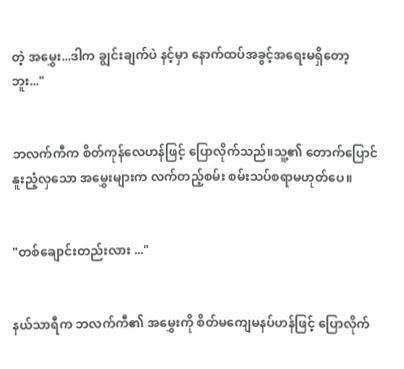တဲ့ အမွှေး...ဒါက ချွင်းချက်ပဲ နင့်မှာ နောက်ထပ်အခွင့်အရေးမရှိတော့ဘူး..."


ဘလက်ကီက စိတ်ကုန်လေဟန်ဖြင့် ပြောလိုက်သည်။သူ့၏ တောက်ပြောင်နူးညံ့လှသော အမွှေးများက လက်တည့်စမ်း စမ်းသပ်စရာမဟုတ်ပေ။


"တစ်ချောင်းတည်းလား ..."


နယ်သာရီက ဘလက်ကီ၏ အမွှေးကို စိတ်မကျေမနပ်ဟန်ဖြင့် ပြောလိုက်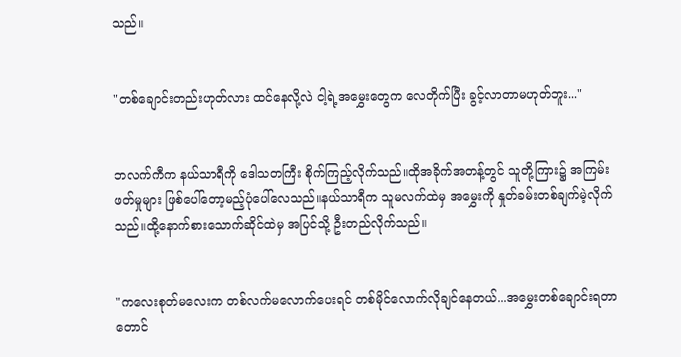သည်။


"တစ်ချောင်းတည်းဟုတ်လား ထင်နေလို့လဲ ငါ့ရဲ့အမွှေးတွေက လေတိုက်ပြီး ခွင့်လာတာမဟုတ်ဘူး..."


ဘလက်ကီက နယ်သာရီကို ဒေါသတကြီး စိုက်ကြည့်လိုက်သည်။ထိုအခိုက်အတန့်တွင် သူတို့ကြား၌ အကြမ်းဖတ်မှုများ ဖြစ်ပေါ်တော့မည့်ပုံပေါ်လေသည်။နယ်သာရီက သူမလက်ထဲမှ အမွှေးကို နှုတ်ခမ်းတစ်ချက်မဲ့လိုက်သည်။ထို့နောက်စားသောက်ဆိုင်ထဲမှ အပြင်သို့ ဦးတည်လိုက်သည်။


"ကလေးစုတ်မလေးက တစ်လက်မလောက်ပေးရင် တစ်မိုင်လောက်လိုချင်နေတယ်...အမွှေးတစ်ချောင်းရတာတောင်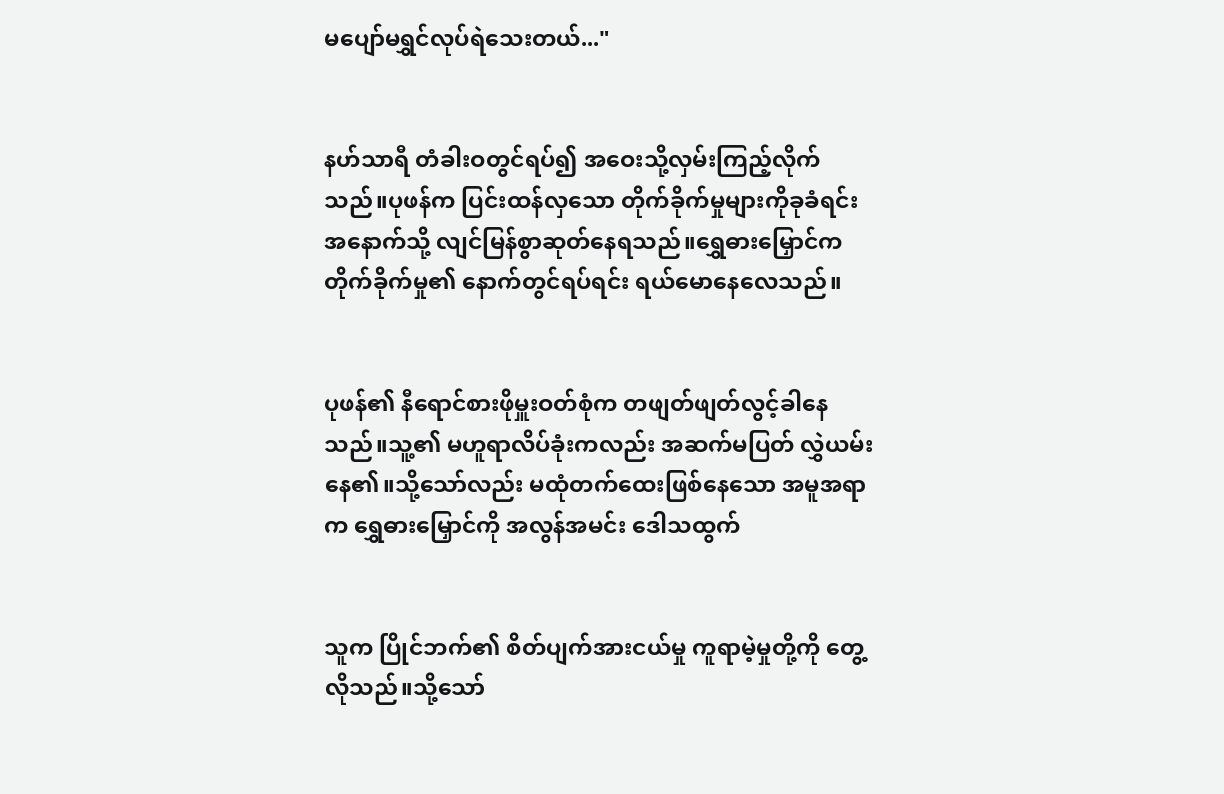မပျော်မရွှင်လုပ်ရဲသေးတယ်..."


နဟ်သာရီ တံခါးဝတွင်ရပ်၍ အဝေးသို့လှမ်းကြည့်လိုက်သည်။ပုဖန်က ပြင်းထန်လှသော တိုက်ခိုက်မှုများကိုခုခံရင်း အနောက်သို့ လျင်မြန်စွာဆုတ်နေရသည်။ရွှေဓားမြှောင်က တိုက်ခိုက်မှု၏ နောက်တွင်ရပ်ရင်း ရယ်မောနေလေသည်။


ပုဖန်၏ နီရောင်စားဖိုမှူးဝတ်စုံက တဖျတ်ဖျတ်လွင့်ခါနေသည်။သူ့၏ မဟူရာလိပ်ခုံးကလည်း အဆက်မပြတ် လွှဲယမ်းနေ၏။သို့သော်လည်း မထုံတက်ထေးဖြစ်နေသော အမူအရာက ရွှေဓားမြှောင်ကို အလွန်အမင်း ဒေါသထွက်


သူက ပြိုင်ဘက်၏ စိတ်ပျက်အားငယ်မှု ကူရာမဲ့မှုတို့ကို တွေ့လိုသည်။သို့သော်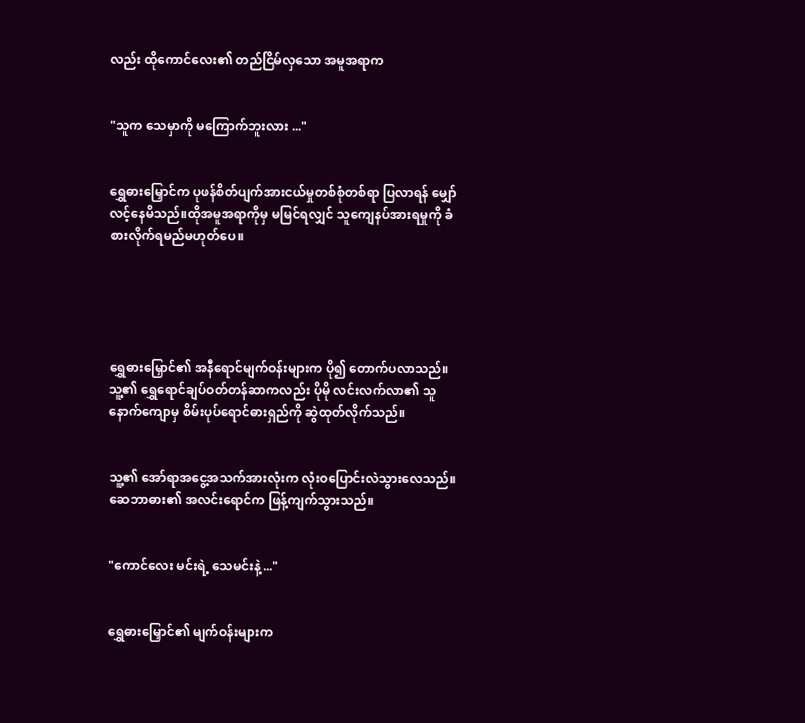လည်း ထိုကောင်လေး၏ တည်ငြိမ်လှသော အမူအရာက


"သူက သေမှာကို မကြောက်ဘူးလား ..."


ရွှေဓားမြှောင်က ပုဖန်စိတ်ပျက်အားငယ်မှုတစ်စုံတစ်ရာ ပြလာရန် မျှော်လင့်နေမိသည်။ထိုအမူအရာကိုမှ မမြင်ရလျှင် သူကျေနပ်အားရမှုကို ခံစားလိုက်ရမည်မဟုတ်ပေ။





ရွှေဓားမြှောင်၏ အနီရောင်မျက်ဝန်းများက ပို၍ တောက်ပလာသည်။သူ့၏ ရွှေရောင်ချပ်ဝတ်တန်ဆာကလည်း ပိုမို လင်းလက်လာ၏ သူနောက်ကျောမှ စိမ်းပုပ်ရောင်ဓားရှည်ကို ဆွဲထုတ်လိုက်သည်။


သူ့၏ အော်ရာအငွေ့အသက်အားလုံးက လုံးဝပြောင်းလဲသွားလေသည်။ဆေဘာဓား၏ အလင်းရောင်က ဖြန့်ကျက်သွားသည်။


"ကောင်လေး မင်းရဲ့ သေမင်းနဲ့ ..."


ရွှေဓားမြှောင်၏ မျက်ဝန်းများက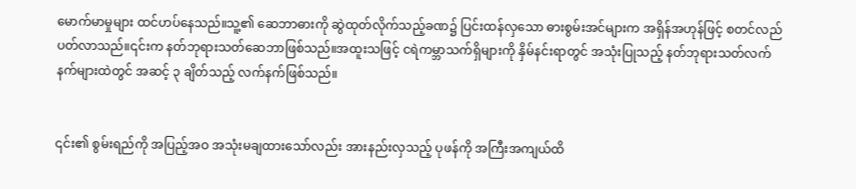မောက်မာမှုများ ထင်ဟပ်နေသည်။သူ့၏ ဆေဘာဓားကို ဆွဲထုတ်လိုက်သည့်ခဏ၌ ပြင်းထန်လှသော ဓားစွမ်းအင်များက အရှိန်အဟုန်ဖြင့် စတင်လည်ပတ်လာသည်။၎င်းက နတ်ဘုရားသတ်ဆေဘာဖြစ်သည်။အထူးသဖြင့် ငရဲကမ္ဘာသက်ရှိများကို နှိမ်နင်းရာတွင် အသုံးပြုသည့် နတ်ဘုရားသတ်လက်နက်များထဲတွင် အဆင့် ၃ ချိတ်သည့် လက်နက်ဖြစ်သည်။


၎င်း၏ စွမ်းရည်ကို အပြည့်အဝ အသုံးမချထားသော်လည်း အားနည်းလှသည့် ပုဖန်ကို အကြီးအကျယ်ထိ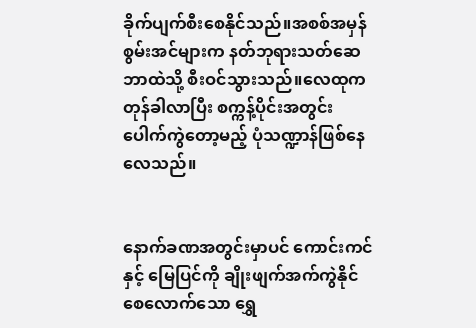ခိုက်ပျက်စီးစေနိုင်သည်။အစစ်အမှန်စွမ်းအင်များက နတ်ဘုရားသတ်ဆေဘာထဲသို့ စီးဝင်သွားသည်။လေထုက တုန်ခါလာပြီး စက္ကန့်ပိုင်းအတွင်း ပေါက်ကွဲတော့မည့် ပုံသဏ္ဍာန်ဖြစ်နေလေသည်။


နောက်ခဏအတွင်းမှာပင် ကောင်းကင်နှင့် မြေပြင်ကို ချိုးဖျက်အက်ကွဲနိုင်စေလောက်သော ရွှေ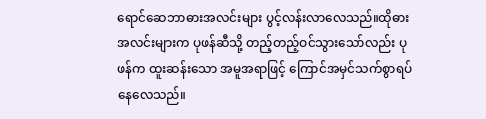ရောင်ဆေဘာဓားအလင်းများ ပွင့်လန်းလာလေသည်။ထိုဓားအလင်းများက ပုဖန်ဆီသို့ တည့်တည့်ဝင်သွားသော်လည်း ပုဖန်က ထူးဆန်းသော အမူအရာဖြင့် ကြောင်အမှင်သက်စွာရပ်နေလေသည်။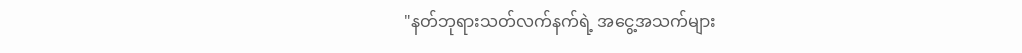"နတ်ဘုရားသတ်လက်နက်ရဲ့ အငွေ့အသက်များ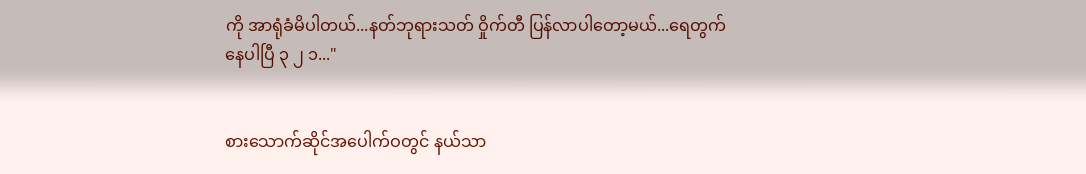ကို အာရုံခံမိပါတယ်...နတ်ဘုရားသတ် ဝှိုက်တီ ပြန်လာပါတော့မယ်...ရေတွက်နေပါပြီ ၃ ၂ ၁..."


စားသောက်ဆိုင်အပေါက်ဝတွင် နယ်သာ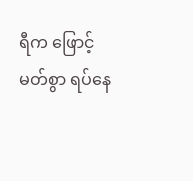ရီက ဖြောင့်မတ်စွာ ရပ်နေ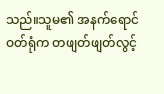သည်။သူမ၏ အနက်ရောင်ဝတ်ရုံက တဖျတ်ဖျတ်လွင့်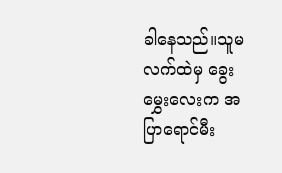ခါနေသည်။သူမလက်ထဲမှ ခွေးမွှေးလေးက အပြာရောင်မီး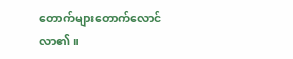တောက်များတောက်လောင်လာ၏။